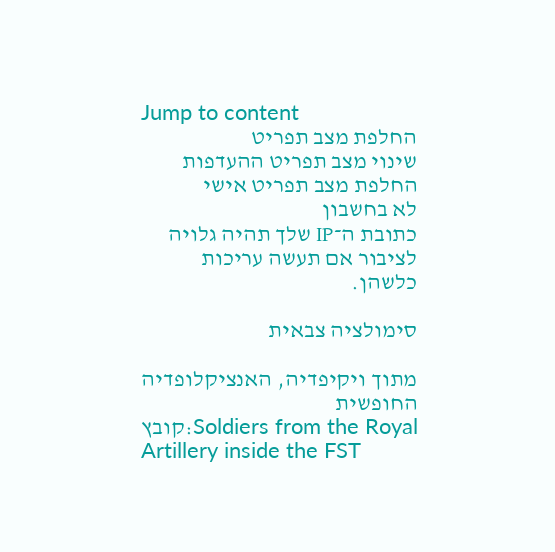Jump to content
החלפת מצב תפריט
שינוי מצב תפריט ההעדפות
החלפת מצב תפריט אישי
לא בחשבון
כתובת ה־IP שלך תהיה גלויה לציבור אם תעשה עריכות כלשהן.

סימולציה צבאית

מתוך ויקיפדיה, האנציקלופדיה החופשית
קובץ:Soldiers from the Royal Artillery inside the FST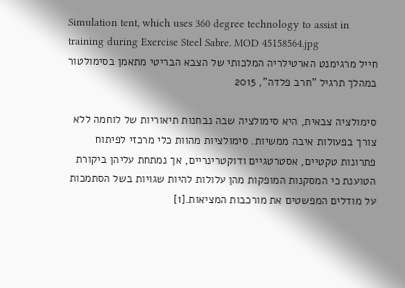Simulation tent, which uses 360 degree technology to assist in training during Exercise Steel Sabre. MOD 45158564.jpg
חייל מרגימנט הארטילריה המלכותי של הצבא הבריטי מתאמן בסימולטור במהלך תרגיל "חרב פלדה", 2015

סימולציה צבאית, היא סימולציה שבה נבחנות תיאוריות של לוחמה ללא צורך בפעולות איבה ממשיות. סימולציות מהוות כלי מרכזי לפיתוח פתרונות טקטיים, אסטרטגיים ודוקטרינריים, אך נמתחת עליהן ביקורת הטוענת כי המסקנות המופקות מהן עלולות להיות שגויות בשל הסתמכות על מודלים המפשטים את מורכבות המציאות.[1]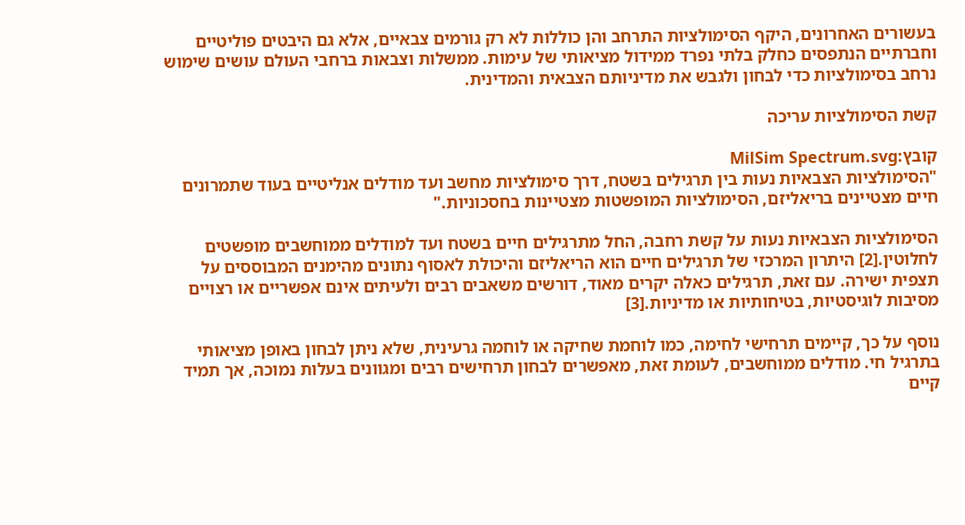בעשורים האחרונים, היקף הסימולציות התרחב והן כוללות לא רק גורמים צבאיים, אלא גם היבטים פוליטיים וחברתיים הנתפסים כחלק בלתי נפרד ממידול מציאותי של עימות. ממשלות וצבאות ברחבי העולם עושים שימוש נרחב בסימולציות כדי לבחון ולגבש את מדיניותם הצבאית והמדינית.

קשת הסימולציות עריכה

קובץ:MilSim Spectrum.svg
"הסימולציות הצבאיות נעות בין תרגילים בשטח, דרך סימולציות מחשב ועד מודלים אנליטיים בעוד שתמרונים חיים מצטיינים בריאליזם, הסימולציות המופשטות מצטיינות בחסכוניות."

הסימולציות הצבאיות נעות על קשת רחבה, החל מתרגילים חיים בשטח ועד למודלים ממוחשבים מופשטים לחלוטין.[2] היתרון המרכזי של תרגילים חיים הוא הריאליזם והיכולת לאסוף נתונים מהימנים המבוססים על תצפית ישירה. עם זאת, תרגילים כאלה יקרים מאוד, דורשים משאבים רבים ולעיתים אינם אפשריים או רצויים מסיבות לוגיסטיות, בטיחותיות או מדיניות.[3]

נוסף על כך, קיימים תרחישי לחימה, כמו לוחמת שחיקה או לוחמה גרעינית, שלא ניתן לבחון באופן מציאותי בתרגיל חי. מודלים ממוחשבים, לעומת זאת, מאפשרים לבחון תרחישים רבים ומגוונים בעלות נמוכה, אך תמיד קיים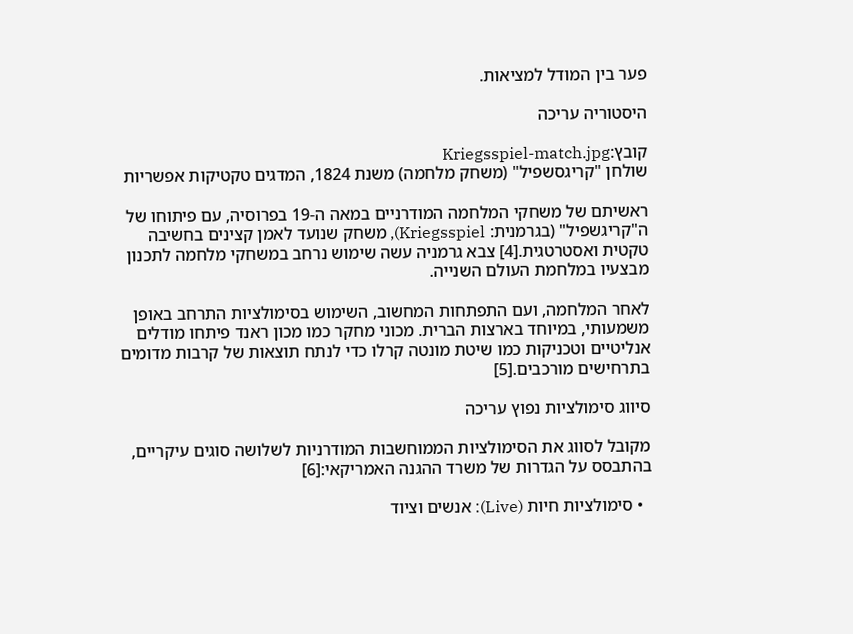פער בין המודל למציאות.

היסטוריה עריכה

קובץ:Kriegsspiel-match.jpg
שולחן "קריגסשפיל" (משחק מלחמה) משנת 1824, המדגים טקטיקות אפשריות

ראשיתם של משחקי המלחמה המודרניים במאה ה-19 בפרוסיה, עם פיתוחו של ה"קריגשפיל" (בגרמנית: Kriegsspiel), משחק שנועד לאמן קצינים בחשיבה טקטית ואסטרטגית.[4] צבא גרמניה עשה שימוש נרחב במשחקי מלחמה לתכנון מבצעיו במלחמת העולם השנייה.

לאחר המלחמה, ועם התפתחות המחשוב, השימוש בסימולציות התרחב באופן משמעותי, במיוחד בארצות הברית. מכוני מחקר כמו מכון ראנד פיתחו מודלים אנליטיים וטכניקות כמו שיטת מונטה קרלו כדי לנתח תוצאות של קרבות מדומים בתרחישים מורכבים.[5]

סיווג סימולציות נפוץ עריכה

מקובל לסווג את הסימולציות הממוחשבות המודרניות לשלושה סוגים עיקריים, בהתבסס על הגדרות של משרד ההגנה האמריקאי:[6]

  • סימולציות חיות (Live): אנשים וציוד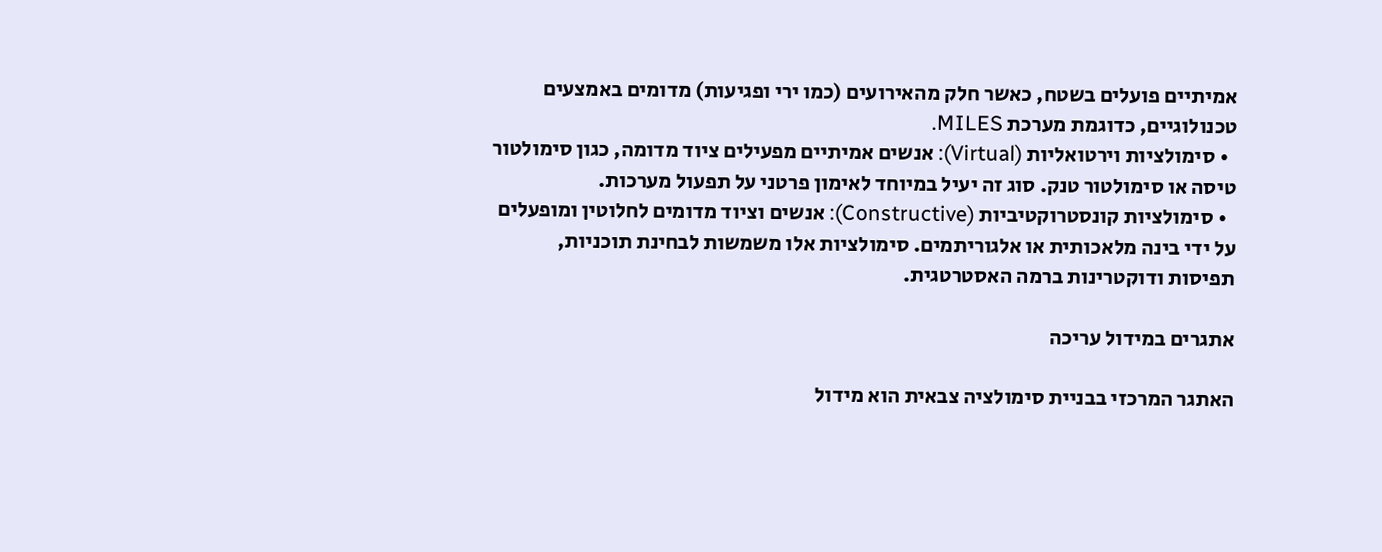אמיתיים פועלים בשטח, כאשר חלק מהאירועים (כמו ירי ופגיעות) מדומים באמצעים טכנולוגיים, כדוגמת מערכת MILES.
  • סימולציות וירטואליות (Virtual): אנשים אמיתיים מפעילים ציוד מדומה, כגון סימולטור טיסה או סימולטור טנק. סוג זה יעיל במיוחד לאימון פרטני על תפעול מערכות.
  • סימולציות קונסטרוקטיביות (Constructive): אנשים וציוד מדומים לחלוטין ומופעלים על ידי בינה מלאכותית או אלגוריתמים. סימולציות אלו משמשות לבחינת תוכניות, תפיסות ודוקטרינות ברמה האסטרטגית.

אתגרים במידול עריכה

האתגר המרכזי בבניית סימולציה צבאית הוא מידול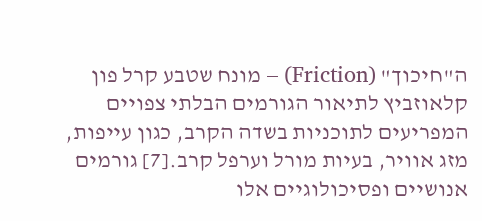ה"חיכוך" (Friction) – מונח שטבע קרל פון קלאוזביץ לתיאור הגורמים הבלתי צפויים המפריעים לתוכניות בשדה הקרב, כגון עייפות, מזג אוויר, בעיות מורל וערפל קרב.[7] גורמים אנושיים ופסיכולוגיים אלו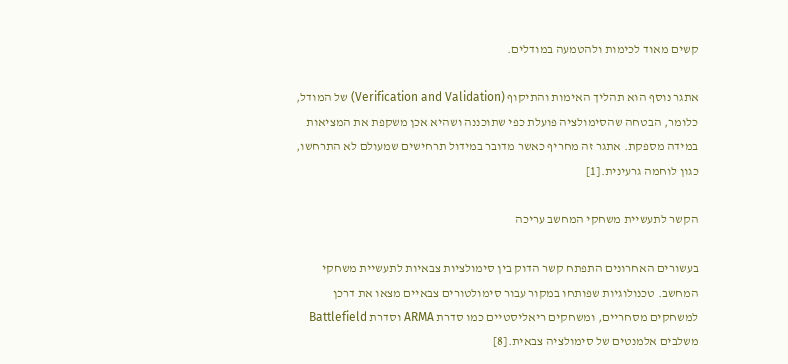קשים מאוד לכימות ולהטמעה במודלים.

אתגר נוסף הוא תהליך האימות והתיקוף (Verification and Validation) של המודל, כלומר, הבטחה שהסימולציה פועלת כפי שתוכננה ושהיא אכן משקפת את המציאות במידה מספקת. אתגר זה מחריף כאשר מדובר במידול תרחישים שמעולם לא התרחשו, כגון לוחמה גרעינית.[1]

הקשר לתעשיית משחקי המחשב עריכה

בעשורים האחרונים התפתח קשר הדוק בין סימולציות צבאיות לתעשיית משחקי המחשב. טכנולוגיות שפותחו במקור עבור סימולטורים צבאיים מצאו את דרכן למשחקים מסחריים, ומשחקים ריאליסטיים כמו סדרת ARMA וסדרת Battlefield משלבים אלמנטים של סימולציה צבאית.[8]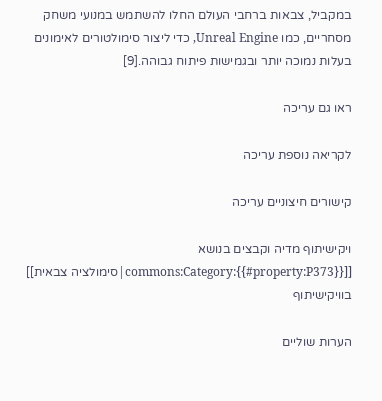במקביל, צבאות ברחבי העולם החלו להשתמש במנועי משחק מסחריים, כמו Unreal Engine, כדי ליצור סימולטורים לאימונים בעלות נמוכה יותר ובגמישות פיתוח גבוהה.[9]

ראו גם עריכה

לקריאה נוספת עריכה

קישורים חיצוניים עריכה

ויקישיתוף מדיה וקבצים בנושא [[commons:Category:{{#property:P373}}|סימולציה צבאית]] בוויקישיתוף

הערות שוליים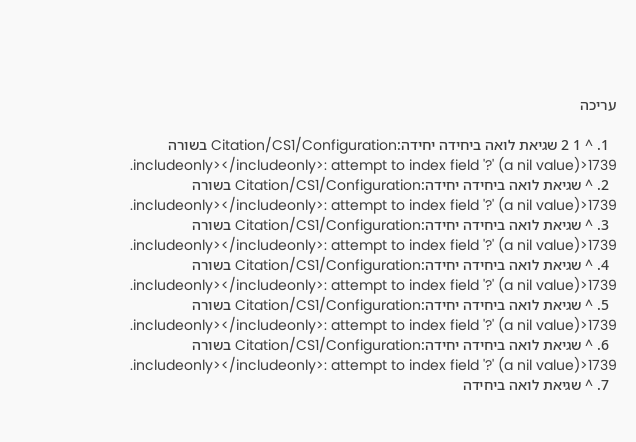עריכה

  1. ^ 1 2 שגיאת לואה ביחידה יחידה:Citation/CS1/Configuration בשורה 1739<includeonly></includeonly>: attempt to index field '?' (a nil value).
  2. ^ שגיאת לואה ביחידה יחידה:Citation/CS1/Configuration בשורה 1739<includeonly></includeonly>: attempt to index field '?' (a nil value).
  3. ^ שגיאת לואה ביחידה יחידה:Citation/CS1/Configuration בשורה 1739<includeonly></includeonly>: attempt to index field '?' (a nil value).
  4. ^ שגיאת לואה ביחידה יחידה:Citation/CS1/Configuration בשורה 1739<includeonly></includeonly>: attempt to index field '?' (a nil value).
  5. ^ שגיאת לואה ביחידה יחידה:Citation/CS1/Configuration בשורה 1739<includeonly></includeonly>: attempt to index field '?' (a nil value).
  6. ^ שגיאת לואה ביחידה יחידה:Citation/CS1/Configuration בשורה 1739<includeonly></includeonly>: attempt to index field '?' (a nil value).
  7. ^ שגיאת לואה ביחידה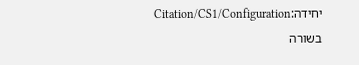יחידה:Citation/CS1/Configuration בשורה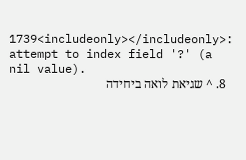1739<includeonly></includeonly>: attempt to index field '?' (a nil value).
  8. ^ שגיאת לואה ביחידה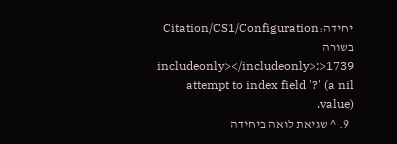יחידה:Citation/CS1/Configuration בשורה 1739<includeonly></includeonly>: attempt to index field '?' (a nil value).
  9. ^ שגיאת לואה ביחידה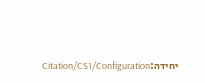יחידה:Citation/CS1/Configuration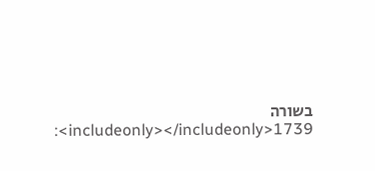בשורה 1739<includeonly></includeonly>: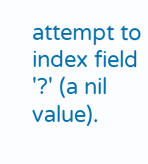attempt to index field '?' (a nil value).